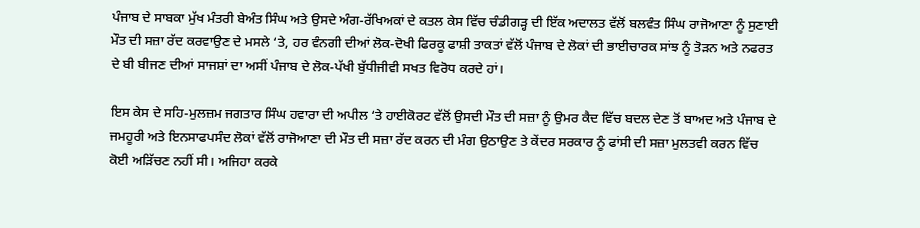ਪੰਜਾਬ ਦੇ ਸਾਬਕਾ ਮੁੱਖ ਮੰਤਰੀ ਬੇਅੰਤ ਸਿੰਘ ਅਤੇ ਉਸਦੇ ਅੰਗ-ਰੱਖਿਅਕਾਂ ਦੇ ਕਤਲ ਕੇਸ ਵਿੱਚ ਚੰਡੀਗੜ੍ਹ ਦੀ ਇੱਕ ਅਦਾਲਤ ਵੱਲੋਂ ਬਲਵੰਤ ਸਿੰਘ ਰਾਜੋਆਣਾ ਨੂੰ ਸੁਣਾਈ ਮੌਤ ਦੀ ਸਜ਼ਾ ਰੱਦ ਕਰਵਾਉਣ ਦੇ ਮਸਲੇ ‘ਤੇ, ਹਰ ਵੰਨਗੀ ਦੀਆਂ ਲੋਕ-ਦੋਖੀ ਫਿਰਕੂ ਫਾਸ਼ੀ ਤਾਕਤਾਂ ਵੱਲੋਂ ਪੰਜਾਬ ਦੇ ਲੋਕਾਂ ਦੀ ਭਾਈਚਾਰਕ ਸਾਂਝ ਨੂੰ ਤੋੜਨ ਅਤੇ ਨਫਰਤ ਦੇ ਬੀ ਬੀਜਣ ਦੀਆਂ ਸਾਜਸ਼ਾਂ ਦਾ ਅਸੀਂ ਪੰਜਾਬ ਦੇ ਲੋਕ-ਪੱਖੀ ਬੁੱਧੀਜੀਵੀ ਸਖਤ ਵਿਰੋਧ ਕਰਦੇ ਹਾਂ।

ਇਸ ਕੇਸ ਦੇ ਸਹਿ-ਮੁਲਜ਼ਮ ਜਗਤਾਰ ਸਿੰਘ ਹਵਾਰਾ ਦੀ ਅਪੀਲ ‘ਤੇ ਹਾਈਕੋਰਟ ਵੱਲੋਂ ਉਸਦੀ ਮੌਤ ਦੀ ਸਜ਼ਾ ਨੂੰ ਉਮਰ ਕੈਦ ਵਿੱਚ ਬਦਲ ਦੇਣ ਤੋਂ ਬਾਅਦ ਅਤੇ ਪੰਜਾਬ ਦੇ ਜਮਹੂਰੀ ਅਤੇ ਇਨਸਾਫਪਸੰਦ ਲੋਕਾਂ ਵੱਲੋਂ ਰਾਜੋਆਣਾ ਦੀ ਮੌਤ ਦੀ ਸਜ਼ਾ ਰੱਦ ਕਰਨ ਦੀ ਮੰਗ ਉਠਾਉਣ ਤੇ ਕੇਂਦਰ ਸਰਕਾਰ ਨੂੰ ਫਾਂਸੀ ਦੀ ਸਜ਼ਾ ਮੁਲਤਵੀ ਕਰਨ ਵਿੱਚ ਕੋਈ ਅੜਿੱਚਣ ਨਹੀਂ ਸੀ। ਅਜਿਹਾ ਕਰਕੇ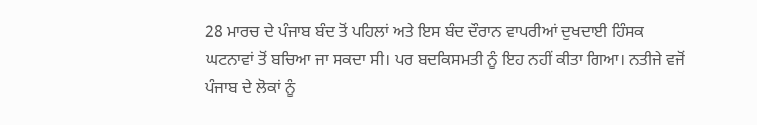28 ਮਾਰਚ ਦੇ ਪੰਜਾਬ ਬੰਦ ਤੋਂ ਪਹਿਲਾਂ ਅਤੇ ਇਸ ਬੰਦ ਦੌਰਾਨ ਵਾਪਰੀਆਂ ਦੁਖਦਾਈ ਹਿੰਸਕ ਘਟਨਾਵਾਂ ਤੋਂ ਬਚਿਆ ਜਾ ਸਕਦਾ ਸੀ। ਪਰ ਬਦਕਿਸਮਤੀ ਨੂੰ ਇਹ ਨਹੀਂ ਕੀਤਾ ਗਿਆ। ਨਤੀਜੇ ਵਜੋਂ ਪੰਜਾਬ ਦੇ ਲੋਕਾਂ ਨੂੰ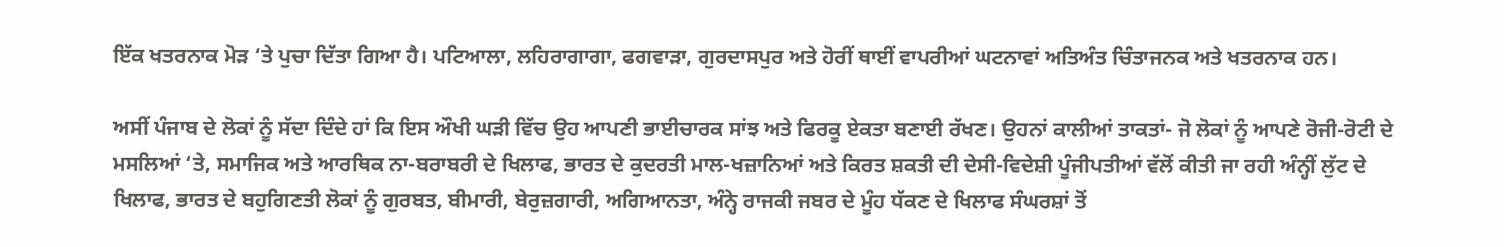ਇੱਕ ਖਤਰਨਾਕ ਮੋੜ ‘ਤੇ ਪੁਚਾ ਦਿੱਤਾ ਗਿਆ ਹੈ। ਪਟਿਆਲਾ, ਲਹਿਰਾਗਾਗਾ, ਫਗਵਾੜਾ, ਗੁਰਦਾਸਪੁਰ ਅਤੇ ਹੋਰੀਂ ਥਾਈਂ ਵਾਪਰੀਆਂ ਘਟਨਾਵਾਂ ਅਤਿਅੰਤ ਚਿੰਤਾਜਨਕ ਅਤੇ ਖਤਰਨਾਕ ਹਨ।

ਅਸੀਂ ਪੰਜਾਬ ਦੇ ਲੋਕਾਂ ਨੂੰ ਸੱਦਾ ਦਿੰਦੇ ਹਾਂ ਕਿ ਇਸ ਔਖੀ ਘੜੀ ਵਿੱਚ ਉਹ ਆਪਣੀ ਭਾਈਚਾਰਕ ਸਾਂਝ ਅਤੇ ਫਿਰਕੂ ਏਕਤਾ ਬਣਾਈ ਰੱਖਣ। ਉਹਨਾਂ ਕਾਲੀਆਂ ਤਾਕਤਾਂ- ਜੋ ਲੋਕਾਂ ਨੂੰ ਆਪਣੇ ਰੋਜੀ-ਰੋਟੀ ਦੇ ਮਸਲਿਆਂ ‘ਤੇ, ਸਮਾਜਿਕ ਅਤੇ ਆਰਥਿਕ ਨਾ-ਬਰਾਬਰੀ ਦੇ ਖਿਲਾਫ, ਭਾਰਤ ਦੇ ਕੁਦਰਤੀ ਮਾਲ-ਖਜ਼ਾਨਿਆਂ ਅਤੇ ਕਿਰਤ ਸ਼ਕਤੀ ਦੀ ਦੇਸੀ-ਵਿਦੇਸ਼ੀ ਪੂੰਜੀਪਤੀਆਂ ਵੱਲੋਂ ਕੀਤੀ ਜਾ ਰਹੀ ਅੰਨ੍ਹੀਂ ਲੁੱਟ ਦੇ ਖਿਲਾਫ, ਭਾਰਤ ਦੇ ਬਹੁਗਿਣਤੀ ਲੋਕਾਂ ਨੂੰ ਗੁਰਬਤ, ਬੀਮਾਰੀ, ਬੇਰੁਜ਼ਗਾਰੀ, ਅਗਿਆਨਤਾ, ਅੰਨ੍ਹੇ ਰਾਜਕੀ ਜਬਰ ਦੇ ਮੂੰਹ ਧੱਕਣ ਦੇ ਖਿਲਾਫ ਸੰਘਰਸ਼ਾਂ ਤੋਂ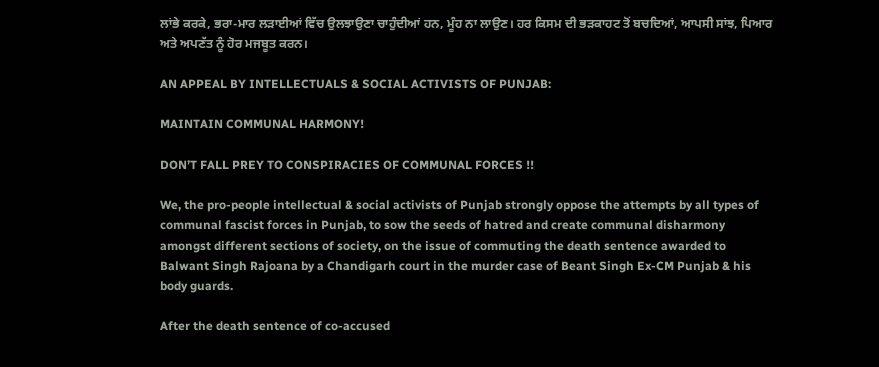ਲਾਂਭੇ ਕਰਕੇ, ਭਰਾ-ਮਾਰ ਲੜਾਈਆਂ ਵਿੱਚ ਉਲਝਾਉਣਾ ਚਾਹੁੰਦੀਆਂ ਹਨ, ਮੂੰਹ ਨਾ ਲਾਉਣ। ਹਰ ਕਿਸਮ ਦੀ ਭੜਕਾਹਟ ਤੋਂ ਬਚਦਿਆਂ, ਆਪਸੀ ਸਾਂਝ, ਪਿਆਰ ਅਤੇ ਅਪਣੱਤ ਨੂੰ ਹੋਰ ਮਜਬੂਤ ਕਰਨ।

AN APPEAL BY INTELLECTUALS & SOCIAL ACTIVISTS OF PUNJAB:

MAINTAIN COMMUNAL HARMONY!

DON’T FALL PREY TO CONSPIRACIES OF COMMUNAL FORCES !!

We, the pro-people intellectual & social activists of Punjab strongly oppose the attempts by all types of communal fascist forces in Punjab, to sow the seeds of hatred and create communal disharmony amongst different sections of society, on the issue of commuting the death sentence awarded to Balwant Singh Rajoana by a Chandigarh court in the murder case of Beant Singh Ex-CM Punjab & his body guards.

After the death sentence of co-accused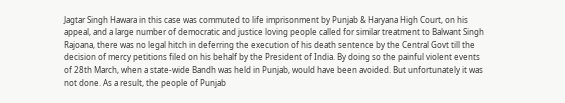Jagtar Singh Hawara in this case was commuted to life imprisonment by Punjab & Haryana High Court, on his appeal, and a large number of democratic and justice loving people called for similar treatment to Balwant Singh Rajoana, there was no legal hitch in deferring the execution of his death sentence by the Central Govt till the decision of mercy petitions filed on his behalf by the President of India. By doing so the painful violent events of 28th March, when a state-wide Bandh was held in Punjab, would have been avoided. But unfortunately it was not done. As a result, the people of Punjab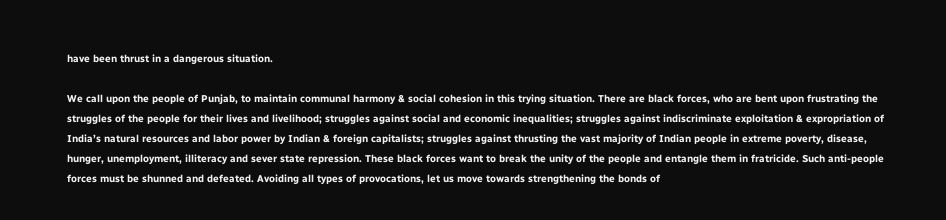have been thrust in a dangerous situation.

We call upon the people of Punjab, to maintain communal harmony & social cohesion in this trying situation. There are black forces, who are bent upon frustrating the struggles of the people for their lives and livelihood; struggles against social and economic inequalities; struggles against indiscriminate exploitation & expropriation of India’s natural resources and labor power by Indian & foreign capitalists; struggles against thrusting the vast majority of Indian people in extreme poverty, disease, hunger, unemployment, illiteracy and sever state repression. These black forces want to break the unity of the people and entangle them in fratricide. Such anti-people forces must be shunned and defeated. Avoiding all types of provocations, let us move towards strengthening the bonds of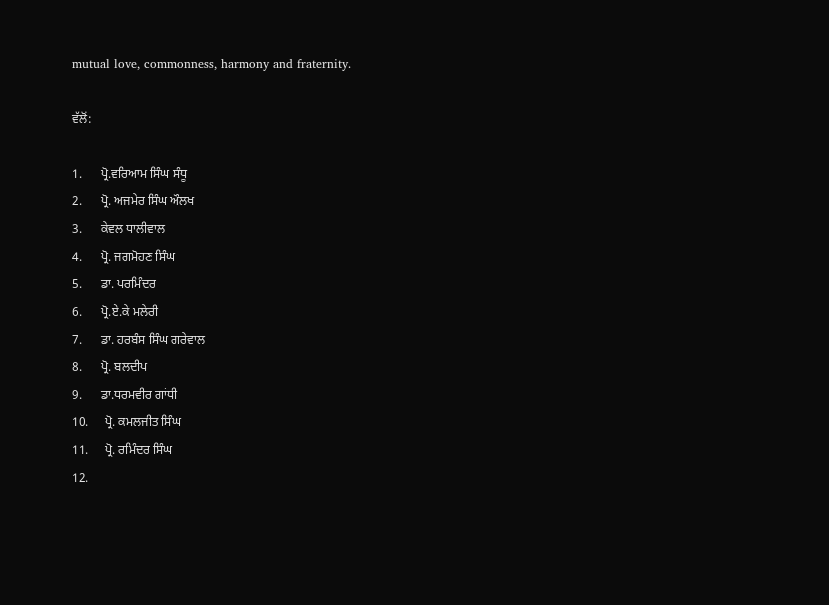mutual love, commonness, harmony and fraternity.

ਵੱਲੋਂ:

1.      ਪ੍ਰੋ.ਵਰਿਆਮ ਸਿੰਘ ਸੰਧੂ
2.      ਪ੍ਰੋ. ਅਜਮੇਰ ਸਿੰਘ ਔਲਖ
3.      ਕੇਵਲ ਧਾਲੀਵਾਲ
4.      ਪ੍ਰੋ. ਜਗਮੋਹਣ ਸਿੰਘ
5.      ਡਾ. ਪਰਮਿੰਦਰ
6.      ਪ੍ਰੋ.ਏ.ਕੇ ਮਲੇਰੀ
7.      ਡਾ. ਹਰਬੰਸ ਸਿੰਘ ਗਰੇਵਾਲ
8.      ਪ੍ਰੋ. ਬਲਦੀਪ
9.      ਡਾ.ਧਰਮਵੀਰ ਗਾਂਧੀ
10.     ਪ੍ਰੋ. ਕਮਲਜੀਤ ਸਿੰਘ
11.     ਪ੍ਰੋ. ਰਮਿੰਦਰ ਸਿੰਘ
12.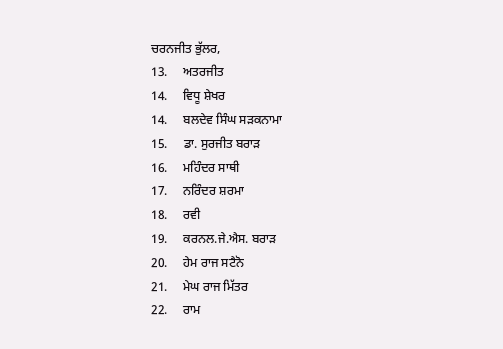ਚਰਨਜੀਤ ਭੁੱਲਰ,
13.     ਅਤਰਜੀਤ
14.     ਵਿਧੂ ਸ਼ੇਖਰ
14.     ਬਲਦੇਵ ਸਿੰਘ ਸੜਕਨਾਮਾ
15.     ਡਾ. ਸੁਰਜੀਤ ਬਰਾੜ
16.     ਮਹਿੰਦਰ ਸਾਥੀ
17.     ਨਰਿੰਦਰ ਸ਼ਰਮਾ
18.     ਰਵੀ
19.     ਕਰਨਲ.ਜੇ.ਐਸ. ਬਰਾੜ
20.     ਹੇਮ ਰਾਜ ਸਟੈਨੋ
21.     ਮੇਘ ਰਾਜ ਮਿੱਤਰ
22.     ਰਾਮ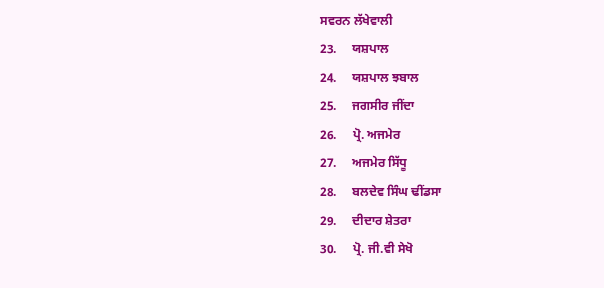ਸਵਰਨ ਲੱਖੇਵਾਲੀ
23.     ਯਸ਼ਪਾਲ
24.     ਯਸ਼ਪਾਲ ਝਬਾਲ
25.     ਜਗਸੀਰ ਜੀਂਦਾ
26.     ਪ੍ਰੋ. ਅਜਮੇਰ
27.     ਅਜਮੇਰ ਸਿੱਧੂ
28.     ਬਲਦੇਵ ਸਿੰਘ ਢੀਂਡਸਾ
29.     ਦੀਦਾਰ ਸ਼ੇਤਰਾ
30.     ਪ੍ਰੋ. ਜੀ.ਵੀ ਸੇਖੋ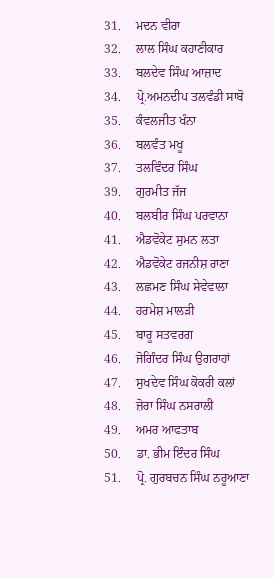31.     ਮਦਨ ਵੀਰਾ
32.     ਲਾਲ ਸਿੰਘ ਕਹਾਣੀਕਾਰ
33.     ਬਲਦੇਵ ਸਿੰਘ ਆਜ਼ਾਦ
34.     ਪ੍ਰੋ.ਅਮਨਦੀਪ ਤਲਵੰਡੀ ਸਾਬੋ
35.     ਕੰਵਲਜੀਤ ਖੰਨਾ
36.     ਬਲਵੰਤ ਮਖੂ
37.     ਤਲਵਿੰਦਰ ਸਿੰਘ
39.     ਗੁਰਮੀਤ ਜੱਜ
40.     ਬਲਬੀਰ ਸਿੰਘ ਪਰਵਾਨਾ
41.     ਐਡਵੋਕੇਟ ਸੁਮਨ ਲਤਾ
42.     ਐਡਵੋਕੇਟ ਰਜਨੀਸ਼ ਰਾਣਾ
43.     ਲਛਮਣ ਸਿੰਘ ਸੇਵੇਵਾਲਾ
44.     ਹਰਮੇਸ਼ ਮਾਲੜੀ
45.     ਬਾਰੂ ਸਤਵਰਗ
46.     ਜੋਗਿੰਦਰ ਸਿੰਘ ਉਗਰਾਹਾਂ
47.     ਸੁਖਦੇਵ ਸਿੰਘ ਕੋਕਰੀ ਕਲਾਂ
48.     ਜ਼ੋਰਾ ਸਿੰਘ ਨਸਰਾਲੀ
49.     ਅਮਰ ਆਫਤਾਬ
50.     ਡਾ. ਭੀਮ ਇੰਦਰ ਸਿੰਘ
51.     ਪ੍ਰੋ. ਗੁਰਬਚਨ ਸਿੰਘ ਨਰੂਆਣਾ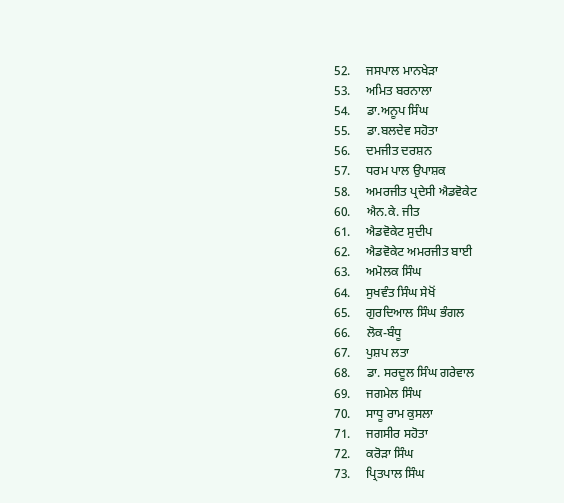52.     ਜਸਪਾਲ ਮਾਨਖੇੜਾ
53.     ਅਮਿਤ ਬਰਨਾਲਾ
54.     ਡਾ.ਅਨੂਪ ਸਿੰਘ
55.     ਡਾ.ਬਲਦੇਵ ਸਹੋਤਾ
56.     ਦਮਜੀਤ ਦਰਸ਼ਨ
57.     ਧਰਮ ਪਾਲ ਉਪਾਸ਼ਕ
58.     ਅਮਰਜੀਤ ਪ੍ਰਦੇਸੀ ਐਡਵੋਕੇਟ
60.     ਐਨ.ਕੇ. ਜੀਤ
61.     ਐਡਵੋਕੇਟ ਸੁਦੀਪ
62.     ਐਡਵੋਕੇਟ ਅਮਰਜੀਤ ਬਾਈ
63.     ਅਮੋਲਕ ਸਿੰਘ
64.     ਸੁਖਵੰਤ ਸਿੰਘ ਸੇਖੋਂ
65.     ਗੁਰਦਿਆਲ ਸਿੰਘ ਭੰਗਲ
66.     ਲੋਕ-ਬੰਧੂ
67.     ਪੁਸ਼ਪ ਲਤਾ
68.     ਡਾ. ਸਰਦੂਲ ਸਿੰਘ ਗਰੇਵਾਲ
69.     ਜਗਮੇਲ ਸਿੰਘ
70.     ਸਾਧੂ ਰਾਮ ਕੁਸਲਾ
71.     ਜਗਸੀਰ ਸਹੋਤਾ
72.     ਕਰੋੜਾ ਸਿੰਘ
73.     ਪ੍ਰਿਤਪਾਲ ਸਿੰਘ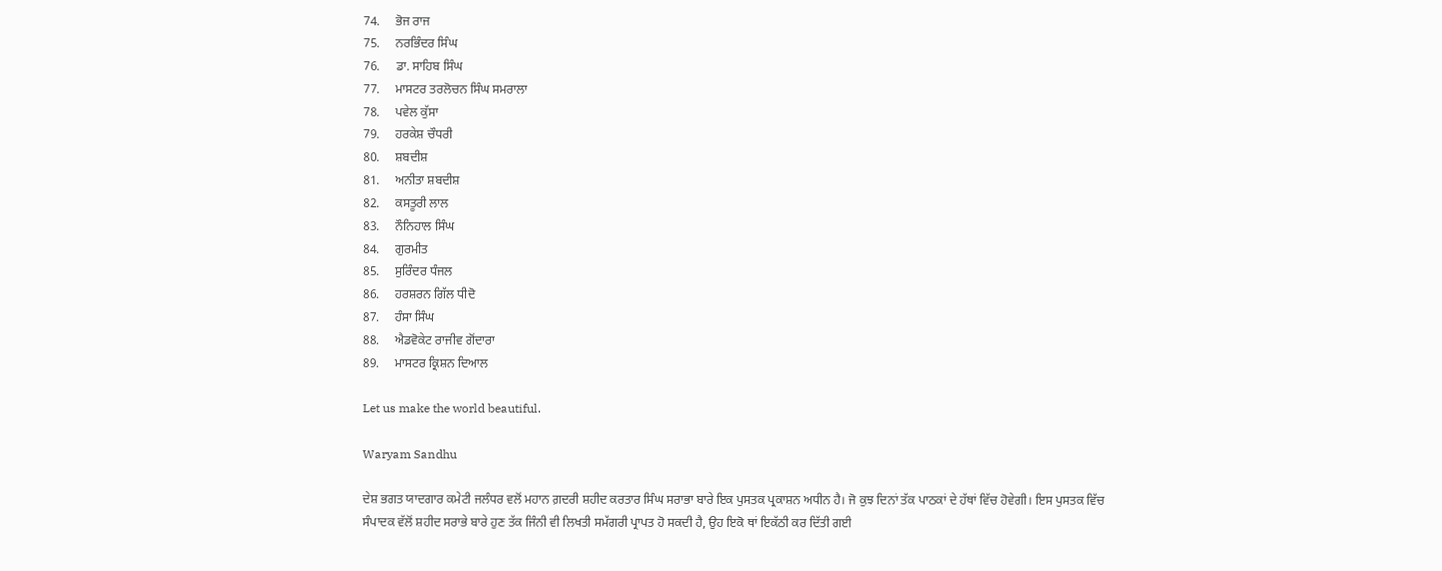74.     ਭੋਜ ਰਾਜ
75.     ਨਰਭਿੰਦਰ ਸਿੰਘ
76.     ਡਾ. ਸਾਹਿਬ ਸਿੰਘ
77.     ਮਾਸਟਰ ਤਰਲੋਚਨ ਸਿੰਘ ਸਮਰਾਲਾ
78.     ਪਵੇਲ ਕੁੱਸਾ
79.     ਹਰਕੇਸ਼ ਚੌਧਰੀ
80.     ਸ਼ਬਦੀਸ਼
81.     ਅਨੀਤਾ ਸ਼ਬਦੀਸ਼
82.     ਕਸਤੂਰੀ ਲਾਲ
83.     ਨੌਨਿਹਾਲ ਸਿੰਘ
84.     ਗੁਰਮੀਤ
85.     ਸੁਰਿੰਦਰ ਧੰਜਲ
86.     ਹਰਸ਼ਰਨ ਗਿੱਲ ਧੀਦੋ
87.     ਹੰਸਾ ਸਿੰਘ
88.     ਐਡਵੋਕੇਟ ਰਾਜੀਵ ਗੋਂਦਾਰਾ
89.     ਮਾਸਟਰ ਕ੍ਰਿਸ਼ਨ ਦਿਆਲ

Let us make the world beautiful.

Waryam Sandhu

ਦੇਸ਼ ਭਗਤ ਯਾਦਗਾਰ ਕਮੇਟੀ ਜਲੰਧਰ ਵਲੋਂ ਮਹਾਨ ਗ਼ਦਰੀ ਸ਼ਹੀਦ ਕਰਤਾਰ ਸਿੰਘ ਸਰਾਭਾ ਬਾਰੇ ਇਕ ਪੁਸਤਕ ਪ੍ਰਕਾਸ਼ਨ ਅਧੀਨ ਹੈ। ਜੋ ਕੁਝ ਦਿਨਾਂ ਤੱਕ ਪਾਠਕਾਂ ਦੇ ਹੱਥਾਂ ਵਿੱਚ ਹੋਵੇਗੀ। ਇਸ ਪੁਸਤਕ ਵਿੱਚ ਸੰਪਾਦਕ ਵੱਲੋਂ ਸ਼ਹੀਦ ਸਰਾਭੇ ਬਾਰੇ ਹੁਣ ਤੱਕ ਜਿੰਨੀ ਵੀ ਲਿਖਤੀ ਸਮੱਗਰੀ ਪ੍ਰਾਪਤ ਹੋ ਸਕਦੀ ਹੈ, ਉਹ ਇਕੋ ਥਾਂ ਇਕੱਠੀ ਕਰ ਦਿੱਤੀ ਗਈ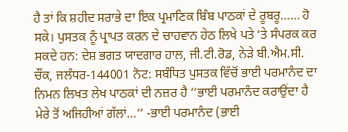ਹੈ ਤਾਂ ਕਿ ਸ਼ਹੀਦ ਸਰਾਭੇ ਦਾ ਇਕ ਪ੍ਰਮਾਣਿਕ ਬਿੰਬ ਪਾਠਕਾਂ ਦੇ ਰੂਬਰੂ…… ਹੋ ਸਕੇ। ਪੁਸਤਕ ਨੂੰ ਪ੍ਰਾਪਤ ਕਰਨ ਦੇ ਚਾਹਵਾਨ ਹੇਠ ਲਿਖੇ ਪਤੇ ‘ਤੇ ਸੰਪਰਕ ਕਰ ਸਕਦੇ ਹਨ: ਦੇਸ਼ ਭਗਤ ਯਾਦਗਾਰ ਹਾਲ, ਜੀ.ਟੀ.ਰੋਡ, ਨੇੜੇ ਬੀ.ਐਮ.ਸੀ. ਚੌਂਕ, ਜਲੰਧਰ-144001 ਨੋਟ: ਸਬੰਧਿਤ ਪੁਸਤਕ ਵਿੱਚੋਂ ਭਾਈ ਪਰਮਾਨੰਦ ਦਾ ਨਿਮਨ ਲਿਖਤ ਲੇਖ ਪਾਠਕਾਂ ਦੀ ਨਜ਼ਰ ਹੈ ‘‘ਭਾਈ ਪਰਮਾਨੰਦ ਕਰਾਉਂਦਾ ਹੈ ਮੇਰੇ ਤੋਂ ਅਜਿਹੀਆਂ ਗੱਲਾਂ…‘‘ -ਭਾਈ ਪਰਮਾਨੰਦ (ਭਾਈ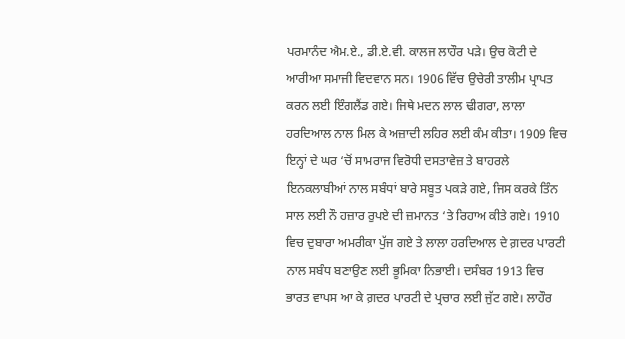ਪਰਮਾਨੰਦ ਐਮ.ਏ., ਡੀ.ਏ.ਵੀ. ਕਾਲਜ ਲਾਹੌਰ ਪੜੇ। ਉਚ ਕੋਟੀ ਦੇ ਆਰੀਆ ਸਮਾਜੀ ਵਿਦਵਾਨ ਸਨ। 1906 ਵਿੱਚ ਉਚੇਰੀ ਤਾਲੀਮ ਪ੍ਰਾਪਤ ਕਰਨ ਲਈ ਇੰਗਲੈਂਡ ਗਏ। ਜਿਥੇ ਮਦਨ ਲਾਲ ਢੀਗਰਾ, ਲਾਲਾ ਹਰਦਿਆਲ ਨਾਲ ਮਿਲ ਕੇ ਅਜ਼ਾਦੀ ਲਹਿਰ ਲਈ ਕੰਮ ਕੀਤਾ। 1909 ਵਿਚ ਇਨ੍ਹਾਂ ਦੇ ਘਰ ‘ਚੋਂ ਸਾਮਰਾਜ ਵਿਰੋਧੀ ਦਸਤਾਵੇਜ਼ ਤੇ ਬਾਹਰਲੇ ਇਨਕਲਾਬੀਆਂ ਨਾਲ ਸਬੰਧਾਂ ਬਾਰੇ ਸਬੂਤ ਪਕੜੇ ਗਏ, ਜਿਸ ਕਰਕੇ ਤਿੰਨ ਸਾਲ ਲਈ ਨੌ ਹਜ਼ਾਰ ਰੁਪਏ ਦੀ ਜ਼ਮਾਨਤ ‘ਤੇ ਰਿਹਾਅ ਕੀਤੇ ਗਏ। 1910 ਵਿਚ ਦੁਬਾਰਾ ਅਮਰੀਕਾ ਪੁੱਜ ਗਏ ਤੇ ਲਾਲਾ ਹਰਦਿਆਲ ਦੇ ਗ਼ਦਰ ਪਾਰਟੀ ਨਾਲ ਸਬੰਧ ਬਣਾਉਣ ਲਈ ਭੂਮਿਕਾ ਨਿਭਾਈ। ਦਸੰਬਰ 1913 ਵਿਚ ਭਾਰਤ ਵਾਪਸ ਆ ਕੇ ਗ਼ਦਰ ਪਾਰਟੀ ਦੇ ਪ੍ਰਚਾਰ ਲਈ ਜੁੱਟ ਗਏ। ਲਾਹੌਰ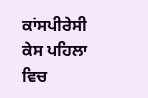ਕਾਂਸਪੀਰੇਸੀ ਕੇਸ ਪਹਿਲਾ ਵਿਚ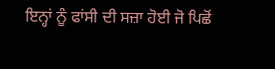ਇਨ੍ਹਾਂ ਨੂੰ ਫਾਂਸੀ ਦੀ ਸਜ਼ਾ ਹੋਈ ਜੋ ਪਿਛੋਂ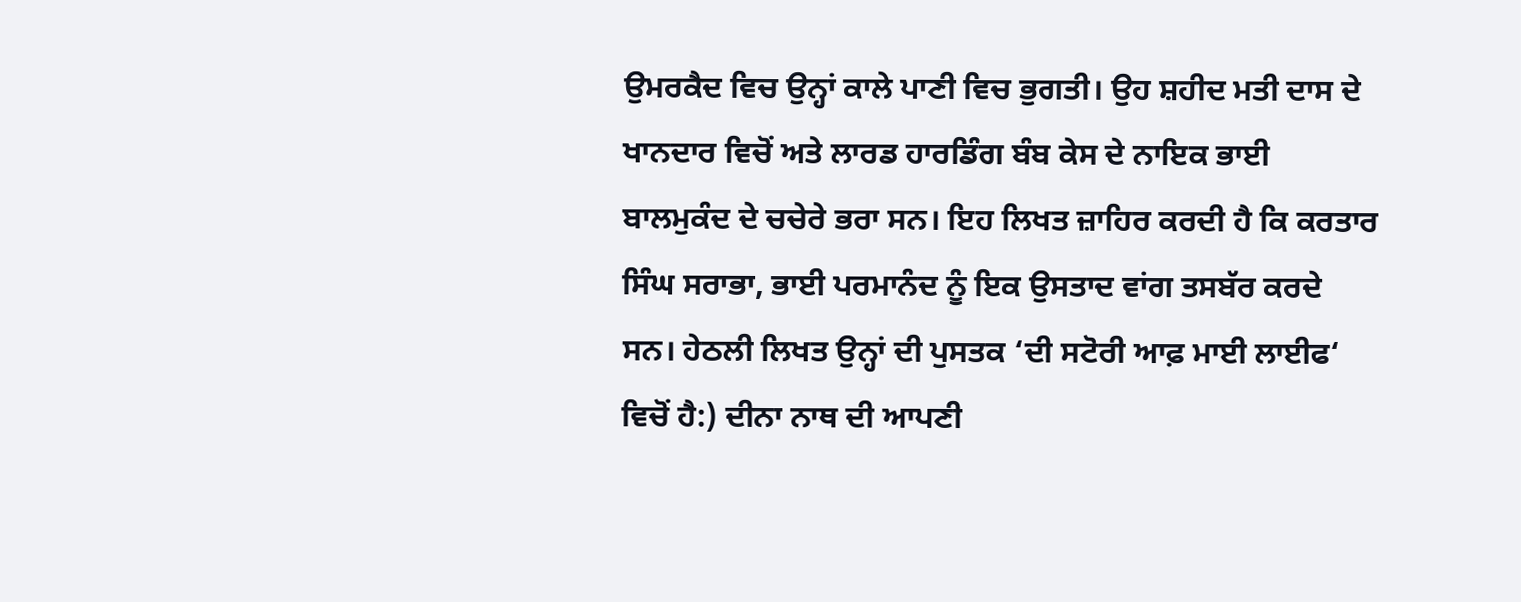ਉਮਰਕੈਦ ਵਿਚ ਉਨ੍ਹਾਂ ਕਾਲੇ ਪਾਣੀ ਵਿਚ ਭੁਗਤੀ। ਉਹ ਸ਼ਹੀਦ ਮਤੀ ਦਾਸ ਦੇ ਖਾਨਦਾਰ ਵਿਚੋਂ ਅਤੇ ਲਾਰਡ ਹਾਰਡਿੰਗ ਬੰਬ ਕੇਸ ਦੇ ਨਾਇਕ ਭਾਈ ਬਾਲਮੁਕੰਦ ਦੇ ਚਚੇਰੇ ਭਰਾ ਸਨ। ਇਹ ਲਿਖਤ ਜ਼ਾਹਿਰ ਕਰਦੀ ਹੈ ਕਿ ਕਰਤਾਰ ਸਿੰਘ ਸਰਾਭਾ, ਭਾਈ ਪਰਮਾਨੰਦ ਨੂੰ ਇਕ ਉਸਤਾਦ ਵਾਂਗ ਤਸਬੱਰ ਕਰਦੇ ਸਨ। ਹੇਠਲੀ ਲਿਖਤ ਉਨ੍ਹਾਂ ਦੀ ਪੁਸਤਕ ‘ਦੀ ਸਟੋਰੀ ਆਫ਼ ਮਾਈ ਲਾਈਫ‘ ਵਿਚੋਂ ਹੈ:) ਦੀਨਾ ਨਾਥ ਦੀ ਆਪਣੀ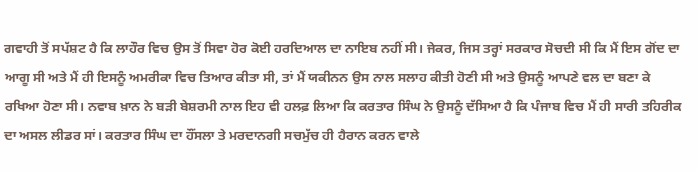ਗਵਾਹੀ ਤੋਂ ਸਪੱਸ਼ਟ ਹੈ ਕਿ ਲਾਹੌਰ ਵਿਚ ਉਸ ਤੋਂ ਸਿਵਾ ਹੋਰ ਕੋਈ ਹਰਦਿਆਲ ਦਾ ਨਾਇਬ ਨਹੀਂ ਸੀ। ਜੇਕਰ, ਜਿਸ ਤਰ੍ਹਾਂ ਸਰਕਾਰ ਸੋਚਦੀ ਸੀ ਕਿ ਮੈਂ ਇਸ ਗੋਂਦ ਦਾ ਆਗੂ ਸੀ ਅਤੇ ਮੈਂ ਹੀ ਇਸਨੂੰ ਅਮਰੀਕਾ ਵਿਚ ਤਿਆਰ ਕੀਤਾ ਸੀ, ਤਾਂ ਮੈਂ ਯਕੀਨਨ ਉਸ ਨਾਲ ਸਲਾਹ ਕੀਤੀ ਹੋਣੀ ਸੀ ਅਤੇ ਉਸਨੂੰ ਆਪਣੇ ਵਲ ਦਾ ਬਣਾ ਕੇ ਰਖਿਆ ਹੋਣਾ ਸੀ। ਨਵਾਬ ਖ਼ਾਨ ਨੇ ਬੜੀ ਬੇਸ਼ਰਮੀ ਨਾਲ ਇਹ ਵੀ ਹਲਫ਼ ਲਿਆ ਕਿ ਕਰਤਾਰ ਸਿੰਘ ਨੇ ਉਸਨੂੰ ਦੱਸਿਆ ਹੈ ਕਿ ਪੰਜਾਬ ਵਿਚ ਮੈਂ ਹੀ ਸਾਰੀ ਤਹਿਰੀਕ ਦਾ ਅਸਲ ਲੀਡਰ ਸਾਂ। ਕਰਤਾਰ ਸਿੰਘ ਦਾ ਹੌਂਸਲਾ ਤੇ ਮਰਦਾਨਗੀ ਸਚਮੁੱਚ ਹੀ ਹੈਰਾਨ ਕਰਨ ਵਾਲੇ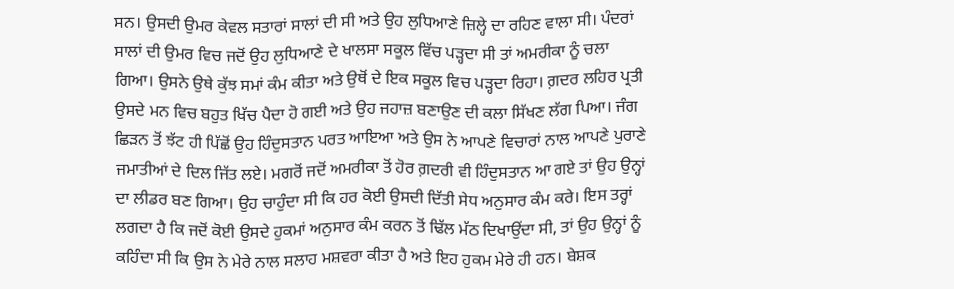ਸਨ। ਉਸਦੀ ਉਮਰ ਕੇਵਲ ਸਤਾਰਾਂ ਸਾਲਾਂ ਦੀ ਸੀ ਅਤੇ ਉਹ ਲੁਧਿਆਣੇ ਜ਼ਿਲ੍ਹੇ ਦਾ ਰਹਿਣ ਵਾਲਾ ਸੀ। ਪੰਦਰਾਂ ਸਾਲਾਂ ਦੀ ਉਮਰ ਵਿਚ ਜਦੋਂ ਉਹ ਲੁਧਿਆਣੇ ਦੇ ਖਾਲਸਾ ਸਕੂਲ ਵਿੱਚ ਪੜ੍ਹਦਾ ਸੀ ਤਾਂ ਅਮਰੀਕਾ ਨੂੰ ਚਲਾ ਗਿਆ। ਉਸਨੇ ਉਥੇ ਕੁੱਝ ਸਮਾਂ ਕੰਮ ਕੀਤਾ ਅਤੇ ਉਥੋਂ ਦੇ ਇਕ ਸਕੂਲ ਵਿਚ ਪੜ੍ਹਦਾ ਰਿਹਾ। ਗ਼ਦਰ ਲਹਿਰ ਪ੍ਰਤੀ ਉਸਦੇ ਮਨ ਵਿਚ ਬਹੁਤ ਖਿੱਚ ਪੈਦਾ ਹੋ ਗਈ ਅਤੇ ਉਹ ਜਹਾਜ਼ ਬਣਾਉਣ ਦੀ ਕਲਾ ਸਿੱਖਣ ਲੱਗ ਪਿਆ। ਜੰਗ ਛਿੜਨ ਤੋਂ ਝੱਟ ਹੀ ਪਿੱਛੋਂ ਉਹ ਹਿੰਦੁਸਤਾਨ ਪਰਤ ਆਇਆ ਅਤੇ ਉਸ ਨੇ ਆਪਣੇ ਵਿਚਾਰਾਂ ਨਾਲ ਆਪਣੇ ਪੁਰਾਣੇ ਜਮਾਤੀਆਂ ਦੇ ਦਿਲ ਜਿੱਤ ਲਏ। ਮਗਰੋਂ ਜਦੋਂ ਅਮਰੀਕਾ ਤੋਂ ਹੋਰ ਗ਼ਦਰੀ ਵੀ ਹਿੰਦੁਸਤਾਨ ਆ ਗਏ ਤਾਂ ਉਹ ਉਨ੍ਹਾਂ ਦਾ ਲੀਡਰ ਬਣ ਗਿਆ। ਉਹ ਚਾਹੁੰਦਾ ਸੀ ਕਿ ਹਰ ਕੋਈ ਉਸਦੀ ਦਿੱਤੀ ਸੇਧ ਅਨੁਸਾਰ ਕੰਮ ਕਰੇ। ਇਸ ਤਰ੍ਹਾਂ ਲਗਦਾ ਹੈ ਕਿ ਜਦੋਂ ਕੋਈ ਉਸਦੇ ਹੁਕਮਾਂ ਅਨੁਸਾਰ ਕੰਮ ਕਰਨ ਤੋਂ ਢਿੱਲ ਮੱਠ ਦਿਖਾਉਂਦਾ ਸੀ, ਤਾਂ ਉਹ ਉਨ੍ਹਾਂ ਨੂੰ ਕਹਿੰਦਾ ਸੀ ਕਿ ਉਸ ਨੇ ਮੇਰੇ ਨਾਲ ਸਲਾਹ ਮਸ਼ਵਰਾ ਕੀਤਾ ਹੈ ਅਤੇ ਇਹ ਹੁਕਮ ਮੇਰੇ ਹੀ ਹਨ। ਬੇਸ਼ਕ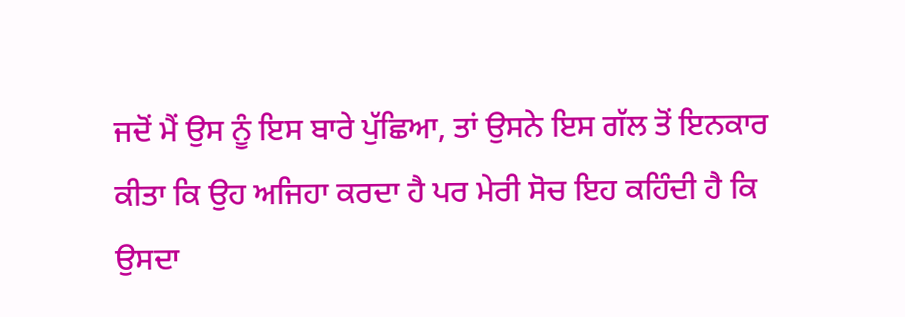ਜਦੋਂ ਮੈਂ ਉਸ ਨੂੰ ਇਸ ਬਾਰੇ ਪੁੱਛਿਆ, ਤਾਂ ਉਸਨੇ ਇਸ ਗੱਲ ਤੋਂ ਇਨਕਾਰ ਕੀਤਾ ਕਿ ਉਹ ਅਜਿਹਾ ਕਰਦਾ ਹੈ ਪਰ ਮੇਰੀ ਸੋਚ ਇਹ ਕਹਿੰਦੀ ਹੈ ਕਿ ਉਸਦਾ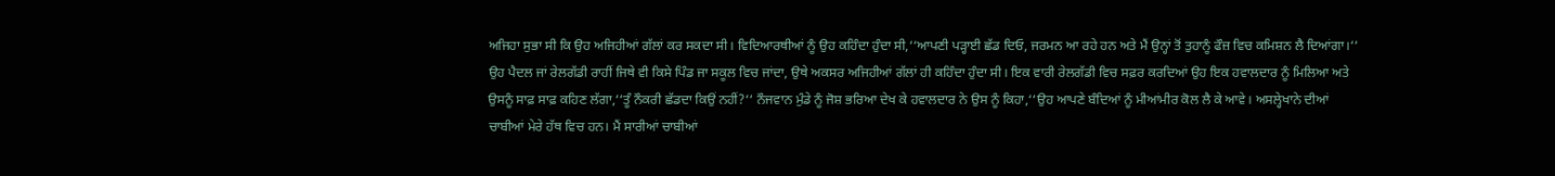ਅਜਿਹਾ ਸੁਭਾ ਸੀ ਕਿ ਉਹ ਅਜਿਹੀਆਂ ਗੱਲਾਂ ਕਰ ਸਕਦਾ ਸੀ। ਵਿਦਿਆਰਥੀਆਂ ਨੂੰ ਉਹ ਕਹਿੰਦਾ ਹੁੰਦਾ ਸੀ,‘‘ਆਪਣੀ ਪੜ੍ਹਾਈ ਛੱਡ ਦਿਓ, ਜਰਮਨ ਆ ਰਹੇ ਹਨ ਅਤੇ ਮੈਂ ਉਨ੍ਹਾਂ ਤੋਂ ਤੁਹਾਨੂੰ ਫੌਜ਼ ਵਿਚ ਕਮਿਸ਼ਨ ਲੈ ਦਿਆਂਗਾ।‘‘ ਉਹ ਪੈਦਲ ਜਾਂ ਰੇਲਗੱਡੀ ਰਾਹੀਂ ਜਿਥੇ ਵੀ ਕਿਸੇ ਪਿੰਡ ਜਾ ਸਕੂਲ ਵਿਚ ਜਾਂਦਾ, ਉਥੇ ਅਕਸਰ ਅਜਿਹੀਆਂ ਗੱਲਾਂ ਹੀ ਕਹਿੰਦਾ ਹੁੰਦਾ ਸੀ। ਇਕ ਵਾਰੀ ਰੇਲਗੱਡੀ ਵਿਚ ਸਫ਼ਰ ਕਰਦਿਆਂ ਉਹ ਇਕ ਹਵਾਲਦਾਰ ਨੂੰ ਮਿਲਿਆ ਅਤੇ ਉਸਨੂੰ ਸਾਫ਼ ਸਾਫ਼ ਕਹਿਣ ਲੱਗਾ,‘‘ਤੂੰ ਨੌਕਰੀ ਛੱਡਦਾ ਕਿਉਂ ਨਹੀਂ?‘‘ ਨੌਜਵਾਨ ਮੁੰਡੇ ਨੂੰ ਜੋਸ਼ ਭਰਿਆ ਦੇਖ ਕੇ ਹਵਾਲਦਾਰ ਨੇ ਉਸ ਨੂੰ ਕਿਹਾ,‘‘ਉਹ ਆਪਣੇ ਬੰਦਿਆਂ ਨੂੰ ਮੀਆਂਮੀਰ ਕੋਲ ਲੈ ਕੇ ਆਵੇ। ਅਸਲ੍ਹੇਖਾਨੇ ਦੀਆਂ ਚਾਬੀਆਂ ਮੇਰੇ ਹੱਥ ਵਿਚ ਹਨ। ਮੈਂ ਸਾਰੀਆਂ ਚਾਬੀਆਂ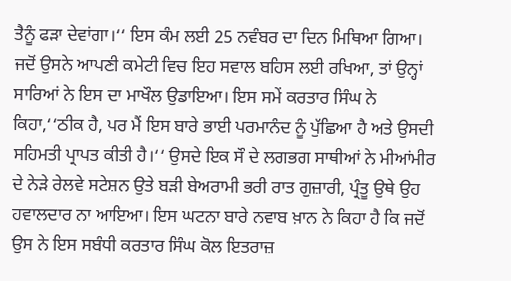ਤੈਨੂੰ ਫੜਾ ਦੇਵਾਂਗਾ।‘‘ ਇਸ ਕੰਮ ਲਈ 25 ਨਵੰਬਰ ਦਾ ਦਿਨ ਮਿਥਿਆ ਗਿਆ। ਜਦੋਂ ਉਸਨੇ ਆਪਣੀ ਕਮੇਟੀ ਵਿਚ ਇਹ ਸਵਾਲ ਬਹਿਸ ਲਈ ਰਖਿਆ, ਤਾਂ ਉਨ੍ਹਾਂ ਸਾਰਿਆਂ ਨੇ ਇਸ ਦਾ ਮਾਖੌਲ ਉਡਾਇਆ। ਇਸ ਸਮੇਂ ਕਰਤਾਰ ਸਿੰਘ ਨੇ ਕਿਹਾ,‘‘ਠੀਕ ਹੈ, ਪਰ ਮੈਂ ਇਸ ਬਾਰੇ ਭਾਈ ਪਰਮਾਨੰਦ ਨੂੰ ਪੁੱਛਿਆ ਹੈ ਅਤੇ ਉਸਦੀ ਸਹਿਮਤੀ ਪ੍ਰਾਪਤ ਕੀਤੀ ਹੈ।‘‘ ਉਸਦੇ ਇਕ ਸੌ ਦੇ ਲਗਭਗ ਸਾਥੀਆਂ ਨੇ ਮੀਆਂਮੀਰ ਦੇ ਨੇੜੇ ਰੇਲਵੇ ਸਟੇਸ਼ਨ ਉਤੇ ਬੜੀ ਬੇਅਰਾਮੀ ਭਰੀ ਰਾਤ ਗੁਜ਼ਾਰੀ, ਪ੍ਰੰਤੂ ਉਥੇ ਉਹ ਹਵਾਲਦਾਰ ਨਾ ਆਇਆ। ਇਸ ਘਟਨਾ ਬਾਰੇ ਨਵਾਬ ਖ਼ਾਨ ਨੇ ਕਿਹਾ ਹੈ ਕਿ ਜਦੋਂ ਉਸ ਨੇ ਇਸ ਸਬੰਧੀ ਕਰਤਾਰ ਸਿੰਘ ਕੋਲ ਇਤਰਾਜ਼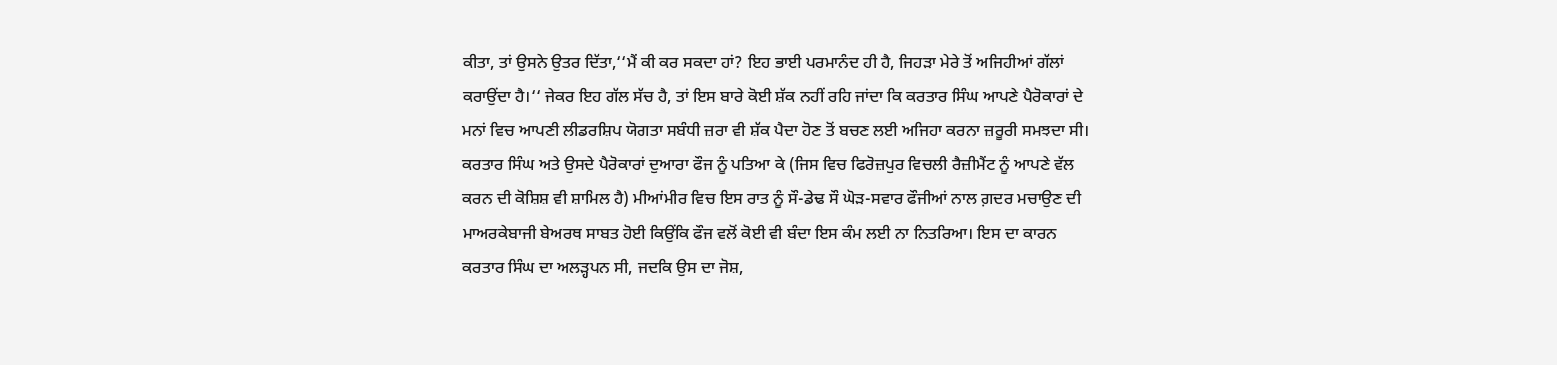ਕੀਤਾ, ਤਾਂ ਉਸਨੇ ਉਤਰ ਦਿੱਤਾ,‘‘ਮੈਂ ਕੀ ਕਰ ਸਕਦਾ ਹਾਂ? ਇਹ ਭਾਈ ਪਰਮਾਨੰਦ ਹੀ ਹੈ, ਜਿਹੜਾ ਮੇਰੇ ਤੋਂ ਅਜਿਹੀਆਂ ਗੱਲਾਂ ਕਰਾਉਂਦਾ ਹੈ।‘‘ ਜੇਕਰ ਇਹ ਗੱਲ ਸੱਚ ਹੈ, ਤਾਂ ਇਸ ਬਾਰੇ ਕੋਈ ਸ਼ੱਕ ਨਹੀਂ ਰਹਿ ਜਾਂਦਾ ਕਿ ਕਰਤਾਰ ਸਿੰਘ ਆਪਣੇ ਪੈਰੋਕਾਰਾਂ ਦੇ ਮਨਾਂ ਵਿਚ ਆਪਣੀ ਲੀਡਰਸ਼ਿਪ ਯੋਗਤਾ ਸਬੰਧੀ ਜ਼ਰਾ ਵੀ ਸ਼ੱਕ ਪੈਦਾ ਹੋਣ ਤੋਂ ਬਚਣ ਲਈ ਅਜਿਹਾ ਕਰਨਾ ਜ਼ਰੂਰੀ ਸਮਝਦਾ ਸੀ। ਕਰਤਾਰ ਸਿੰਘ ਅਤੇ ਉਸਦੇ ਪੈਰੋਕਾਰਾਂ ਦੁਆਰਾ ਫੌਜ ਨੂੰ ਪਤਿਆ ਕੇ (ਜਿਸ ਵਿਚ ਫਿਰੋਜ਼ਪੁਰ ਵਿਚਲੀ ਰੈਜ਼ੀਮੈਂਟ ਨੂੰ ਆਪਣੇ ਵੱਲ ਕਰਨ ਦੀ ਕੋਸ਼ਿਸ਼ ਵੀ ਸ਼ਾਮਿਲ ਹੈ) ਮੀਆਂਮੀਰ ਵਿਚ ਇਸ ਰਾਤ ਨੂੰ ਸੌ-ਡੇਢ ਸੌ ਘੋੜ-ਸਵਾਰ ਫੌਜੀਆਂ ਨਾਲ ਗ਼ਦਰ ਮਚਾਉਣ ਦੀ ਮਾਅਰਕੇਬਾਜੀ ਬੇਅਰਥ ਸਾਬਤ ਹੋਈ ਕਿਉਂਕਿ ਫੌਜ ਵਲੋਂ ਕੋਈ ਵੀ ਬੰਦਾ ਇਸ ਕੰਮ ਲਈ ਨਾ ਨਿਤਰਿਆ। ਇਸ ਦਾ ਕਾਰਨ ਕਰਤਾਰ ਸਿੰਘ ਦਾ ਅਲੜ੍ਹਪਨ ਸੀ, ਜਦਕਿ ਉਸ ਦਾ ਜੋਸ਼,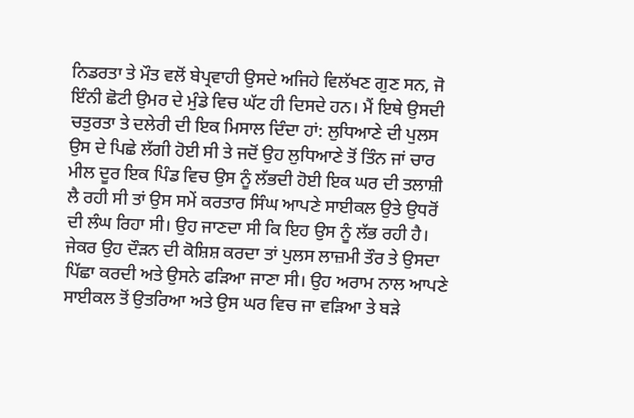ਨਿਡਰਤਾ ਤੇ ਮੌਤ ਵਲੋਂ ਬੇਪ੍ਰਵਾਹੀ ਉਸਦੇ ਅਜਿਹੇ ਵਿਲੱਖਣ ਗੁਣ ਸਨ, ਜੋ ਇੰਨੀ ਛੋਟੀ ਉਮਰ ਦੇ ਮੁੰਡੇ ਵਿਚ ਘੱਟ ਹੀ ਦਿਸਦੇ ਹਨ। ਮੈਂ ਇਥੇ ਉਸਦੀ ਚਤੁਰਤਾ ਤੇ ਦਲੇਰੀ ਦੀ ਇਕ ਮਿਸਾਲ ਦਿੰਦਾ ਹਾਂ: ਲੁਧਿਆਣੇ ਦੀ ਪੁਲਸ ਉਸ ਦੇ ਪਿਛੇ ਲੱਗੀ ਹੋਈ ਸੀ ਤੇ ਜਦੋਂ ਉਹ ਲੁਧਿਆਣੇ ਤੋਂ ਤਿੰਨ ਜਾਂ ਚਾਰ ਮੀਲ ਦੂਰ ਇਕ ਪਿੰਡ ਵਿਚ ਉਸ ਨੂੰ ਲੱਭਦੀ ਹੋਈ ਇਕ ਘਰ ਦੀ ਤਲਾਸ਼ੀ ਲੈ ਰਹੀ ਸੀ ਤਾਂ ਉਸ ਸਮੇਂ ਕਰਤਾਰ ਸਿੰਘ ਆਪਣੇ ਸਾਈਕਲ ਉਤੇ ਉਧਰੋਂ ਦੀ ਲੰਘ ਰਿਹਾ ਸੀ। ਉਹ ਜਾਣਦਾ ਸੀ ਕਿ ਇਹ ਉਸ ਨੂੰ ਲੱਭ ਰਹੀ ਹੈ। ਜੇਕਰ ਉਹ ਦੌੜਨ ਦੀ ਕੋਸ਼ਿਸ਼ ਕਰਦਾ ਤਾਂ ਪੁਲਸ ਲਾਜ਼ਮੀ ਤੌਰ ਤੇ ਉਸਦਾ ਪਿੱਛਾ ਕਰਦੀ ਅਤੇ ਉਸਨੇ ਫੜਿਆ ਜਾਣਾ ਸੀ। ਉਹ ਅਰਾਮ ਨਾਲ ਆਪਣੇ ਸਾਈਕਲ ਤੋਂ ਉਤਰਿਆ ਅਤੇ ਉਸ ਘਰ ਵਿਚ ਜਾ ਵੜਿਆ ਤੇ ਬੜੇ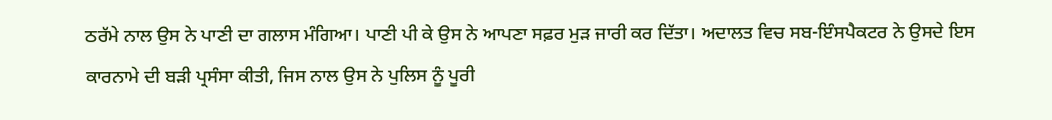ਠਰੱਮੇ ਨਾਲ ਉਸ ਨੇ ਪਾਣੀ ਦਾ ਗਲਾਸ ਮੰਗਿਆ। ਪਾਣੀ ਪੀ ਕੇ ਉਸ ਨੇ ਆਪਣਾ ਸਫ਼ਰ ਮੁੜ ਜਾਰੀ ਕਰ ਦਿੱਤਾ। ਅਦਾਲਤ ਵਿਚ ਸਬ-ਇੰਸਪੈਕਟਰ ਨੇ ਉਸਦੇ ਇਸ ਕਾਰਨਾਮੇ ਦੀ ਬੜੀ ਪ੍ਰਸੰਸਾ ਕੀਤੀ, ਜਿਸ ਨਾਲ ਉਸ ਨੇ ਪੁਲਿਸ ਨੂੰ ਪੂਰੀ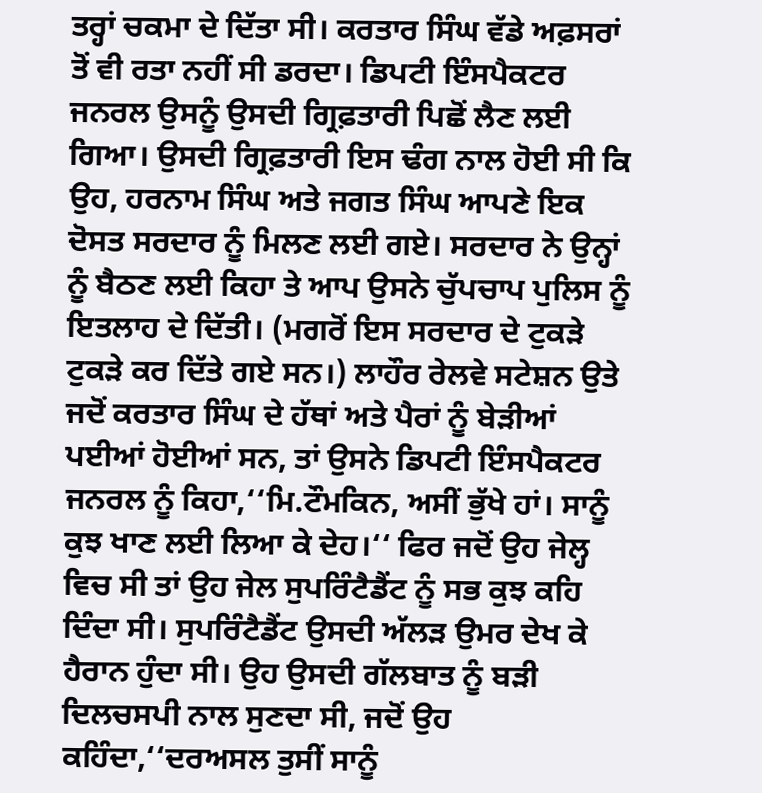ਤਰ੍ਹਾਂ ਚਕਮਾ ਦੇ ਦਿੱਤਾ ਸੀ। ਕਰਤਾਰ ਸਿੰਘ ਵੱਡੇ ਅਫ਼ਸਰਾਂ ਤੋਂ ਵੀ ਰਤਾ ਨਹੀਂ ਸੀ ਡਰਦਾ। ਡਿਪਟੀ ਇੰਸਪੈਕਟਰ ਜਨਰਲ ਉਸਨੂੰ ਉਸਦੀ ਗ੍ਰਿਫ਼ਤਾਰੀ ਪਿਛੋਂ ਲੈਣ ਲਈ ਗਿਆ। ਉਸਦੀ ਗ੍ਰਿਫ਼ਤਾਰੀ ਇਸ ਢੰਗ ਨਾਲ ਹੋਈ ਸੀ ਕਿ ਉਹ, ਹਰਨਾਮ ਸਿੰਘ ਅਤੇ ਜਗਤ ਸਿੰਘ ਆਪਣੇ ਇਕ ਦੋਸਤ ਸਰਦਾਰ ਨੂੰ ਮਿਲਣ ਲਈ ਗਏ। ਸਰਦਾਰ ਨੇ ਉਨ੍ਹਾਂ ਨੂੰ ਬੈਠਣ ਲਈ ਕਿਹਾ ਤੇ ਆਪ ਉਸਨੇ ਚੁੱਪਚਾਪ ਪੁਲਿਸ ਨੂੰ ਇਤਲਾਹ ਦੇ ਦਿੱਤੀ। (ਮਗਰੋਂ ਇਸ ਸਰਦਾਰ ਦੇ ਟੁਕੜੇ ਟੁਕੜੇ ਕਰ ਦਿੱਤੇ ਗਏ ਸਨ।) ਲਾਹੌਰ ਰੇਲਵੇ ਸਟੇਸ਼ਨ ਉਤੇ ਜਦੋਂ ਕਰਤਾਰ ਸਿੰਘ ਦੇ ਹੱਥਾਂ ਅਤੇ ਪੈਰਾਂ ਨੂੰ ਬੇੜੀਆਂ ਪਈਆਂ ਹੋਈਆਂ ਸਨ, ਤਾਂ ਉਸਨੇ ਡਿਪਟੀ ਇੰਸਪੈਕਟਰ ਜਨਰਲ ਨੂੰ ਕਿਹਾ,‘‘ਮਿ.ਟੌਮਕਿਨ, ਅਸੀਂ ਭੁੱਖੇ ਹਾਂ। ਸਾਨੂੰ ਕੁਝ ਖਾਣ ਲਈ ਲਿਆ ਕੇ ਦੇਹ।‘‘ ਫਿਰ ਜਦੋਂ ਉਹ ਜੇਲ੍ਹ ਵਿਚ ਸੀ ਤਾਂ ਉਹ ਜੇਲ ਸੁਪਰਿੰਟੈਡੈਂਟ ਨੂੰ ਸਭ ਕੁਝ ਕਹਿ ਦਿੰਦਾ ਸੀ। ਸੁਪਰਿੰਟੈਡੈਂਟ ਉਸਦੀ ਅੱਲੜ ਉਮਰ ਦੇਖ ਕੇ ਹੈਰਾਨ ਹੁੰਦਾ ਸੀ। ਉਹ ਉਸਦੀ ਗੱਲਬਾਤ ਨੂੰ ਬੜੀ ਦਿਲਚਸਪੀ ਨਾਲ ਸੁਣਦਾ ਸੀ, ਜਦੋਂ ਉਹ ਕਹਿੰਦਾ,‘‘ਦਰਅਸਲ ਤੁਸੀਂ ਸਾਨੂੰ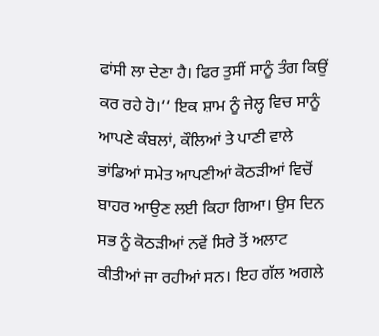ਫਾਂਸੀ ਲਾ ਦੇਣਾ ਹੈ। ਫਿਰ ਤੁਸੀਂ ਸਾਨੂੰ ਤੰਗ ਕਿਉਂ ਕਰ ਰਹੇ ਹੋ।‘‘ ਇਕ ਸ਼ਾਮ ਨੂੰ ਜੇਲ੍ਹ ਵਿਚ ਸਾਨੂੰ ਆਪਣੇ ਕੰਬਲਾਂ, ਕੌਲਿਆਂ ਤੇ ਪਾਣੀ ਵਾਲੇ ਭਾਂਡਿਆਂ ਸਮੇਤ ਆਪਣੀਆਂ ਕੋਠੜੀਆਂ ਵਿਚੋਂ ਬਾਹਰ ਆਉਣ ਲਈ ਕਿਹਾ ਗਿਆ। ਉਸ ਦਿਨ ਸਭ ਨੂੰ ਕੋਠੜੀਆਂ ਨਵੇਂ ਸਿਰੇ ਤੋਂ ਅਲਾਟ ਕੀਤੀਆਂ ਜਾ ਰਹੀਆਂ ਸਨ। ਇਹ ਗੱਲ ਅਗਲੇ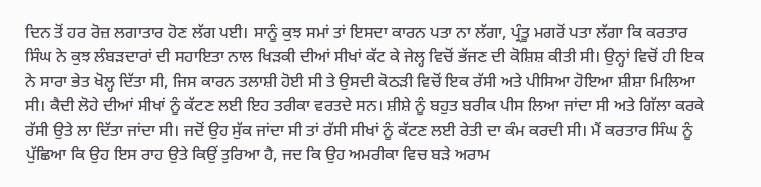ਦਿਨ ਤੋਂ ਹਰ ਰੋਜ਼ ਲਗਾਤਾਰ ਹੋਣ ਲੱਗ ਪਈ। ਸਾਨੂੰ ਕੁਝ ਸਮਾਂ ਤਾਂ ਇਸਦਾ ਕਾਰਨ ਪਤਾ ਨਾ ਲੱਗਾ, ਪ੍ਰੰਤੂ ਮਗਰੋਂ ਪਤਾ ਲੱਗਾ ਕਿ ਕਰਤਾਰ ਸਿੰਘ ਨੇ ਕੁਝ ਲੰਬੜਦਾਰਾਂ ਦੀ ਸਹਾਇਤਾ ਨਾਲ ਖਿੜਕੀ ਦੀਆਂ ਸੀਖਾਂ ਕੱਟ ਕੇ ਜੇਲ੍ਹ ਵਿਚੋਂ ਭੱਜਣ ਦੀ ਕੋਸ਼ਿਸ਼ ਕੀਤੀ ਸੀ। ਉਨ੍ਹਾਂ ਵਿਚੋਂ ਹੀ ਇਕ ਨੇ ਸਾਰਾ ਭੇਤ ਖੋਲ੍ਹ ਦਿੱਤਾ ਸੀ, ਜਿਸ ਕਾਰਨ ਤਲਾਸ਼ੀ ਹੋਈ ਸੀ ਤੇ ਉਸਦੀ ਕੋਠੜੀ ਵਿਚੋਂ ਇਕ ਰੱਸੀ ਅਤੇ ਪੀਸਿਆ ਹੋਇਆ ਸ਼ੀਸ਼ਾ ਮਿਲਿਆ ਸੀ। ਕੈਦੀ ਲੋਹੇ ਦੀਆਂ ਸੀਖਾਂ ਨੂੰ ਕੱਟਣ ਲਈ ਇਹ ਤਰੀਕਾ ਵਰਤਦੇ ਸਨ। ਸ਼ੀਸ਼ੇ ਨੂੰ ਬਹੁਤ ਬਰੀਕ ਪੀਸ ਲਿਆ ਜਾਂਦਾ ਸੀ ਅਤੇ ਗਿੱਲਾ ਕਰਕੇ ਰੱਸੀ ਉਤੇ ਲਾ ਦਿੱਤਾ ਜਾਂਦਾ ਸੀ। ਜਦੋਂ ਉਹ ਸੁੱਕ ਜਾਂਦਾ ਸੀ ਤਾਂ ਰੱਸੀ ਸੀਖਾਂ ਨੂੰ ਕੱਟਣ ਲਈ ਰੇਤੀ ਦਾ ਕੰਮ ਕਰਦੀ ਸੀ। ਮੈਂ ਕਰਤਾਰ ਸਿੰਘ ਨੂੰ ਪੁੱਛਿਆ ਕਿ ਉਹ ਇਸ ਰਾਹ ਉਤੇ ਕਿਉਂ ਤੁਰਿਆ ਹੈ, ਜਦ ਕਿ ਉਹ ਅਮਰੀਕਾ ਵਿਚ ਬੜੇ ਅਰਾਮ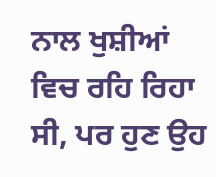ਨਾਲ ਖੁਸ਼ੀਆਂ ਵਿਚ ਰਹਿ ਰਿਹਾ ਸੀ, ਪਰ ਹੁਣ ਉਹ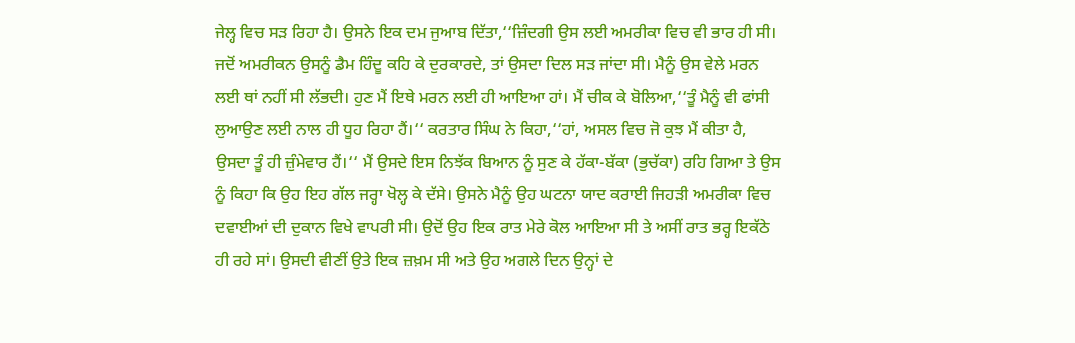ਜੇਲ੍ਹ ਵਿਚ ਸੜ ਰਿਹਾ ਹੈ। ਉਸਨੇ ਇਕ ਦਮ ਜੁਆਬ ਦਿੱਤਾ,‘‘ਜ਼ਿੰਦਗੀ ਉਸ ਲਈ ਅਮਰੀਕਾ ਵਿਚ ਵੀ ਭਾਰ ਹੀ ਸੀ। ਜਦੋਂ ਅਮਰੀਕਨ ਉਸਨੂੰ ਡੈਮ ਹਿੰਦੂ ਕਹਿ ਕੇ ਦੁਰਕਾਰਦੇ, ਤਾਂ ਉਸਦਾ ਦਿਲ ਸੜ ਜਾਂਦਾ ਸੀ। ਮੈਨੂੰ ਉਸ ਵੇਲੇ ਮਰਨ ਲਈ ਥਾਂ ਨਹੀਂ ਸੀ ਲੱਭਦੀ। ਹੁਣ ਮੈਂ ਇਥੇ ਮਰਨ ਲਈ ਹੀ ਆਇਆ ਹਾਂ। ਮੈਂ ਚੀਕ ਕੇ ਬੋਲਿਆ,‘‘ਤੂੰ ਮੈਨੂੰ ਵੀ ਫਾਂਸੀ ਲੁਆਉਣ ਲਈ ਨਾਲ ਹੀ ਧੂਹ ਰਿਹਾ ਹੈਂ।‘‘ ਕਰਤਾਰ ਸਿੰਘ ਨੇ ਕਿਹਾ,‘‘ਹਾਂ, ਅਸਲ ਵਿਚ ਜੋ ਕੁਝ ਮੈਂ ਕੀਤਾ ਹੈ, ਉਸਦਾ ਤੂੰ ਹੀ ਜ਼ੁੰਮੇਵਾਰ ਹੈਂ।‘‘ ਮੈਂ ਉਸਦੇ ਇਸ ਨਿਝੱਕ ਬਿਆਨ ਨੂੰ ਸੁਣ ਕੇ ਹੱਕਾ-ਬੱਕਾ (ਭੁਚੱਕਾ) ਰਹਿ ਗਿਆ ਤੇ ਉਸ ਨੂੰ ਕਿਹਾ ਕਿ ਉਹ ਇਹ ਗੱਲ ਜਰ੍ਹਾ ਖੋਲ੍ਹ ਕੇ ਦੱਸੇ। ਉਸਨੇ ਮੈਨੂੰ ਉਹ ਘਟਨਾ ਯਾਦ ਕਰਾਈ ਜਿਹੜੀ ਅਮਰੀਕਾ ਵਿਚ ਦਵਾਈਆਂ ਦੀ ਦੁਕਾਨ ਵਿਖੇ ਵਾਪਰੀ ਸੀ। ਉਦੋਂ ਉਹ ਇਕ ਰਾਤ ਮੇਰੇ ਕੋਲ ਆਇਆ ਸੀ ਤੇ ਅਸੀਂ ਰਾਤ ਭਰ੍ਹ ਇਕੱਠੇ ਹੀ ਰਹੇ ਸਾਂ। ਉਸਦੀ ਵੀਣੀਂ ਉਤੇ ਇਕ ਜ਼ਖ਼ਮ ਸੀ ਅਤੇ ਉਹ ਅਗਲੇ ਦਿਨ ਉਨ੍ਹਾਂ ਦੇ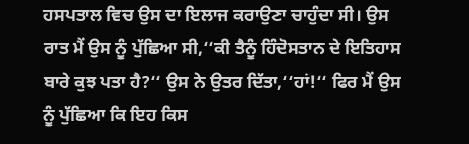ਹਸਪਤਾਲ ਵਿਚ ਉਸ ਦਾ ਇਲਾਜ ਕਰਾਉਣਾ ਚਾਹੁੰਦਾ ਸੀ। ਉਸ ਰਾਤ ਮੈਂ ਉਸ ਨੂੰ ਪੁੱਛਿਆ ਸੀ,‘‘ਕੀ ਤੈਨੂੰ ਹਿੰਦੋਸਤਾਨ ਦੇ ਇਤਿਹਾਸ ਬਾਰੇ ਕੁਝ ਪਤਾ ਹੈ?‘‘ ਉਸ ਨੇ ਉਤਰ ਦਿੱਤਾ,‘‘ਹਾਂ!‘‘ ਫਿਰ ਮੈਂ ਉਸ ਨੂੰ ਪੁੱਛਿਆ ਕਿ ਇਹ ਕਿਸ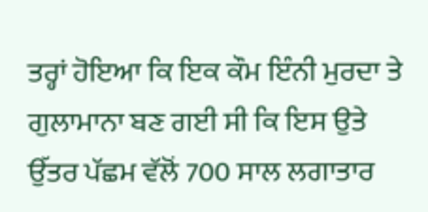ਤਰ੍ਹਾਂ ਹੋਇਆ ਕਿ ਇਕ ਕੌਮ ਇੰਨੀ ਮੁਰਦਾ ਤੇ ਗੁਲਾਮਾਨਾ ਬਣ ਗਈ ਸੀ ਕਿ ਇਸ ਉਤੇ ਉੱਤਰ ਪੱਛਮ ਵੱਲੋਂ 700 ਸਾਲ ਲਗਾਤਾਰ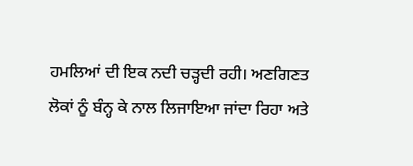ਹਮਲਿਆਂ ਦੀ ਇਕ ਨਦੀ ਚੜ੍ਹਦੀ ਰਹੀ। ਅਣਗਿਣਤ ਲੋਕਾਂ ਨੂੰ ਬੰਨ੍ਹ ਕੇ ਨਾਲ ਲਿਜਾਇਆ ਜਾਂਦਾ ਰਿਹਾ ਅਤੇ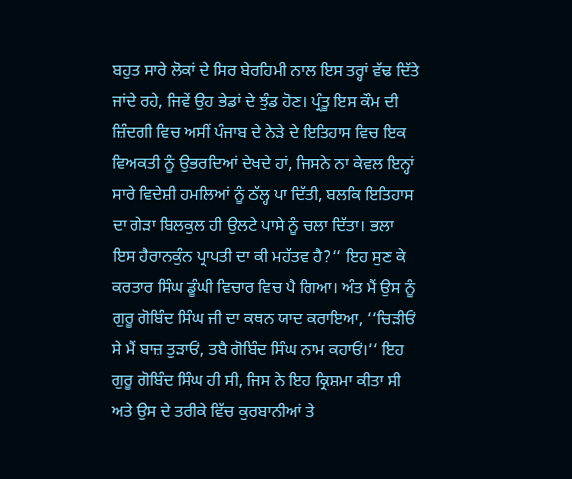ਬਹੁਤ ਸਾਰੇ ਲੋਕਾਂ ਦੇ ਸਿਰ ਬੇਰਹਿਮੀ ਨਾਲ ਇਸ ਤਰ੍ਹਾਂ ਵੱਢ ਦਿੱਤੇ ਜਾਂਦੇ ਰਹੇ, ਜਿਵੇਂ ਉਹ ਭੇਡਾਂ ਦੇ ਝੁੰਡ ਹੋਣ। ਪ੍ਰੰਤੂ ਇਸ ਕੌਮ ਦੀ ਜ਼ਿੰਦਗੀ ਵਿਚ ਅਸੀਂ ਪੰਜਾਬ ਦੇ ਨੇੜੇ ਦੇ ਇਤਿਹਾਸ ਵਿਚ ਇਕ ਵਿਅਕਤੀ ਨੂੰ ਉਭਰਦਿਆਂ ਦੇਖਦੇ ਹਾਂ, ਜਿਸਨੇ ਨਾ ਕੇਵਲ ਇਨ੍ਹਾਂ ਸਾਰੇ ਵਿਦੇਸ਼ੀ ਹਮਲਿਆਂ ਨੂੰ ਠੱਲ੍ਹ ਪਾ ਦਿੱਤੀ, ਬਲਕਿ ਇਤਿਹਾਸ ਦਾ ਗੇੜਾ ਬਿਲਕੁਲ ਹੀ ਉਲਟੇ ਪਾਸੇ ਨੂੰ ਚਲਾ ਦਿੱਤਾ। ਭਲਾ ਇਸ ਹੈਰਾਨਕੁੰਨ ਪ੍ਰਾਪਤੀ ਦਾ ਕੀ ਮਹੱਤਵ ਹੈ?‘‘ ਇਹ ਸੁਣ ਕੇ ਕਰਤਾਰ ਸਿੰਘ ਡੂੰਘੀ ਵਿਚਾਰ ਵਿਚ ਪੈ ਗਿਆ। ਅੰਤ ਮੈਂ ਉਸ ਨੂੰ ਗੁਰੂ ਗੋਬਿੰਦ ਸਿੰਘ ਜੀ ਦਾ ਕਥਨ ਯਾਦ ਕਰਾਇਆ, ‘‘ਚਿੜੀਓਂ ਸੇ ਮੈਂ ਬਾਜ਼ ਤੁੜਾਓਂ, ਤਬੈ ਗੋਬਿੰਦ ਸਿੰਘ ਨਾਮ ਕਹਾਓਂ।‘‘ ਇਹ ਗੁਰੂ ਗੋਬਿੰਦ ਸਿੰਘ ਹੀ ਸੀ, ਜਿਸ ਨੇ ਇਹ ਕ੍ਰਿਸ਼ਮਾ ਕੀਤਾ ਸੀ ਅਤੇ ਉਸ ਦੇ ਤਰੀਕੇ ਵਿੱਚ ਕੁਰਬਾਨੀਆਂ ਤੇ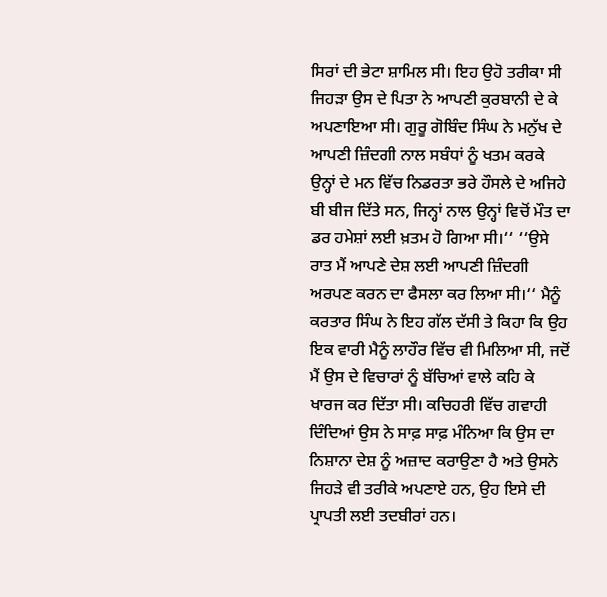ਸਿਰਾਂ ਦੀ ਭੇਟਾ ਸ਼ਾਮਿਲ ਸੀ। ਇਹ ਉਹੋ ਤਰੀਕਾ ਸੀ ਜਿਹੜਾ ਉਸ ਦੇ ਪਿਤਾ ਨੇ ਆਪਣੀ ਕੁਰਬਾਨੀ ਦੇ ਕੇ ਅਪਣਾਇਆ ਸੀ। ਗੁਰੂ ਗੋਬਿੰਦ ਸਿੰਘ ਨੇ ਮਨੁੱਖ ਦੇ ਆਪਣੀ ਜ਼ਿੰਦਗੀ ਨਾਲ ਸਬੰਧਾਂ ਨੂੰ ਖਤਮ ਕਰਕੇ ਉਨ੍ਹਾਂ ਦੇ ਮਨ ਵਿੱਚ ਨਿਡਰਤਾ ਭਰੇ ਹੌਸਲੇ ਦੇ ਅਜਿਹੇ ਬੀ ਬੀਜ ਦਿੱਤੇ ਸਨ, ਜਿਨ੍ਹਾਂ ਨਾਲ ਉਨ੍ਹਾਂ ਵਿਚੋਂ ਮੌਤ ਦਾ ਡਰ ਹਮੇਸ਼ਾਂ ਲਈ ਖ਼ਤਮ ਹੋ ਗਿਆ ਸੀ।‘‘ ‘‘ਉਸੇ ਰਾਤ ਮੈਂ ਆਪਣੇ ਦੇਸ਼ ਲਈ ਆਪਣੀ ਜ਼ਿੰਦਗੀ ਅਰਪਣ ਕਰਨ ਦਾ ਫੈਸਲਾ ਕਰ ਲਿਆ ਸੀ।‘‘ ਮੈਨੂੰ ਕਰਤਾਰ ਸਿੰਘ ਨੇ ਇਹ ਗੱਲ ਦੱਸੀ ਤੇ ਕਿਹਾ ਕਿ ਉਹ ਇਕ ਵਾਰੀ ਮੈਨੂੰ ਲਾਹੌਰ ਵਿੱਚ ਵੀ ਮਿਲਿਆ ਸੀ, ਜਦੋਂ ਮੈਂ ਉਸ ਦੇ ਵਿਚਾਰਾਂ ਨੂੰ ਬੱਚਿਆਂ ਵਾਲੇ ਕਹਿ ਕੇ ਖਾਰਜ ਕਰ ਦਿੱਤਾ ਸੀ। ਕਚਿਹਰੀ ਵਿੱਚ ਗਵਾਹੀ ਦਿੰਦਿਆਂ ਉਸ ਨੇ ਸਾਫ਼ ਸਾਫ਼ ਮੰਨਿਆ ਕਿ ਉਸ ਦਾ ਨਿਸ਼ਾਨਾ ਦੇਸ਼ ਨੂੰ ਅਜ਼ਾਦ ਕਰਾਉਣਾ ਹੈ ਅਤੇ ਉਸਨੇ ਜਿਹੜੇ ਵੀ ਤਰੀਕੇ ਅਪਣਾਏ ਹਨ, ਉਹ ਇਸੇ ਦੀ ਪ੍ਰਾਪਤੀ ਲਈ ਤਦਬੀਰਾਂ ਹਨ।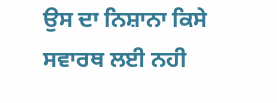ਉਸ ਦਾ ਨਿਸ਼ਾਨਾ ਕਿਸੇ ਸਵਾਰਥ ਲਈ ਨਹੀ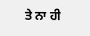ਤੇ ਨਾ ਹੀ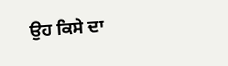ਉਹ ਕਿਸੇ ਦਾ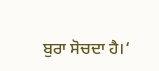ਬੁਰਾ ਸੋਚਦਾ ਹੈ।‘